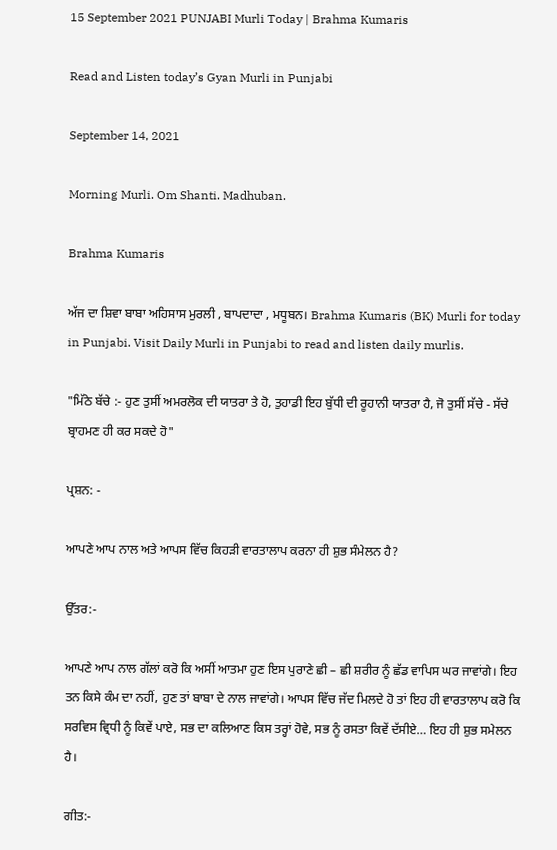15 September 2021 PUNJABI Murli Today | Brahma Kumaris

Read and Listen today’s Gyan Murli in Punjabi

September 14, 2021

Morning Murli. Om Shanti. Madhuban.

Brahma Kumaris

ਅੱਜ ਦਾ ਸ਼ਿਵਾ ਬਾਬਾ ਅਹਿਸਾਸ ਮੁਰਲੀ , ਬਾਪਦਾਦਾ , ਮਧੂਬਨ। Brahma Kumaris (BK) Murli for today in Punjabi. Visit Daily Murli in Punjabi to read and listen daily murlis.

"ਮਿੱਠੇ ਬੱਚੇ :- ਹੁਣ ਤੁਸੀਂ ਅਮਰਲੋਕ ਦੀ ਯਾਤਰਾ ਤੇ ਹੋ, ਤੁਹਾਡੀ ਇਹ ਬੁੱਧੀ ਦੀ ਰੂਹਾਨੀ ਯਾਤਰਾ ਹੈ, ਜੋ ਤੁਸੀਂ ਸੱਚੇ - ਸੱਚੇ ਬ੍ਰਾਹਮਣ ਹੀ ਕਰ ਸਕਦੇ ਹੋ"

ਪ੍ਰਸ਼ਨ: -

ਆਪਣੇ ਆਪ ਨਾਲ ਅਤੇ ਆਪਸ ਵਿੱਚ ਕਿਹੜੀ ਵਾਰਤਾਲਾਪ ਕਰਨਾ ਹੀ ਸ਼ੁਭ ਸੰਮੇਲਨ ਹੈ?

ਉੱਤਰ:-

ਆਪਣੇ ਆਪ ਨਾਲ ਗੱਲਾਂ ਕਰੋ ਕਿ ਅਸੀਂ ਆਤਮਾ ਹੁਣ ਇਸ ਪੁਰਾਣੇ ਛੀ – ਛੀ ਸ਼ਰੀਰ ਨੂੰ ਛੱਡ ਵਾਪਿਸ ਘਰ ਜਾਵਾਂਗੇ। ਇਹ ਤਨ ਕਿਸੇ ਕੰਮ ਦਾ ਨਹੀਂ, ਹੁਣ ਤਾਂ ਬਾਬਾ ਦੇ ਨਾਲ ਜਾਵਾਂਗੇ। ਆਪਸ ਵਿੱਚ ਜੱਦ ਮਿਲਦੇ ਹੋ ਤਾਂ ਇਹ ਹੀ ਵਾਰਤਾਲਾਪ ਕਰੋ ਕਿ ਸਰਵਿਸ ਵ੍ਰਿਧੀ ਨੂੰ ਕਿਵੇਂ ਪਾਏ, ਸਭ ਦਾ ਕਲਿਆਣ ਕਿਸ ਤਰ੍ਹਾਂ ਹੋਵੇ, ਸਭ ਨੂੰ ਰਸਤਾ ਕਿਵੇਂ ਦੱਸੀਏ… ਇਹ ਹੀ ਸ਼ੁਭ ਸਮੇਲਨ ਹੈ।

ਗੀਤ:-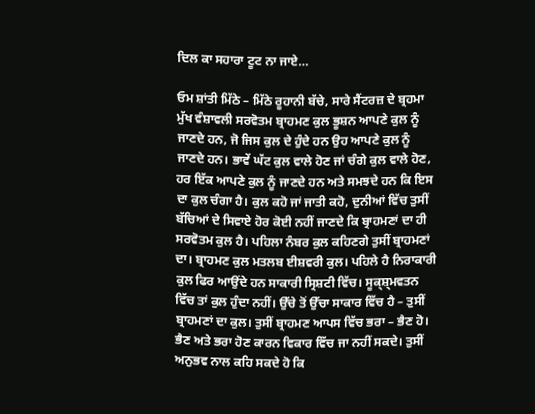ਦਿਲ ਕਾ ਸਹਾਰਾ ਟੂਟ ਨਾ ਜਾਏ…

ਓਮ ਸ਼ਾਂਤੀ ਮਿੱਠੇ – ਮਿੱਠੇ ਰੂਹਾਨੀ ਬੱਚੇ, ਸਾਰੇ ਸੈਂਟਰਜ਼ ਦੇ ਬ੍ਰਹਮਾ ਮੁੱਖ ਵੰਸ਼ਾਵਲੀ ਸਰਵੋਤਮ ਬ੍ਰਾਹਮਣ ਕੁਲ ਭੂਸ਼ਨ ਆਪਣੇ ਕੁਲ ਨੂੰ ਜਾਣਦੇ ਹਨ, ਜੋ ਜਿਸ ਕੁਲ ਦੇ ਹੁੰਦੇ ਹਨ ਉਹ ਆਪਣੇ ਕੁਲ ਨੂੰ ਜਾਣਦੇ ਹਨ। ਭਾਵੇਂ ਘੱਟ ਕੁਲ ਵਾਲੇ ਹੋਣ ਜਾਂ ਚੰਗੇ ਕੁਲ ਵਾਲੇ ਹੋਣ, ਹਰ ਇੱਕ ਆਪਣੇ ਕੁਲ ਨੂੰ ਜਾਣਦੇ ਹਨ ਅਤੇ ਸਮਝਦੇ ਹਨ ਕਿ ਇਸ ਦਾ ਕੁਲ ਚੰਗਾ ਹੈ। ਕੁਲ ਕਹੋ ਜਾਂ ਜਾਤੀ ਕਹੋ, ਦੁਨੀਆਂ ਵਿੱਚ ਤੁਸੀਂ ਬੱਚਿਆਂ ਦੇ ਸਿਵਾਏ ਹੋਰ ਕੋਈ ਨਹੀਂ ਜਾਣਦੇ ਕਿ ਬ੍ਰਾਹਮਣਾਂ ਦਾ ਹੀ ਸਰਵੋਤਮ ਕੁਲ ਹੈ। ਪਹਿਲਾ ਨੰਬਰ ਕੁਲ ਕਹਿਣਗੇ ਤੁਸੀਂ ਬ੍ਰਾਹਮਣਾਂ ਦਾ। ਬ੍ਰਾਹਮਣ ਕੁਲ ਮਤਲਬ ਈਸ਼ਵਰੀ ਕੁਲ। ਪਹਿਲੇ ਹੈ ਨਿਰਾਕਾਰੀ ਕੁਲ ਫਿਰ ਆਉਂਦੇ ਹਨ ਸਾਕਾਰੀ ਸ੍ਰਿਸ਼ਟੀ ਵਿੱਚ। ਸੂਕ੍ਸ਼੍ਮਵਤਨ ਵਿੱਚ ਤਾਂ ਕੁਲ ਹੁੰਦਾ ਨਹੀਂ। ਉੱਚੇ ਤੋਂ ਉੱਚਾ ਸਾਕਾਰ ਵਿੱਚ ਹੈ – ਤੁਸੀਂ ਬ੍ਰਾਹਮਣਾਂ ਦਾ ਕੁਲ। ਤੁਸੀਂ ਬ੍ਰਾਹਮਣ ਆਪਸ ਵਿੱਚ ਭਰਾ – ਭੈਣ ਹੋ। ਭੈਣ ਅਤੇ ਭਰਾ ਹੋਣ ਕਾਰਨ ਵਿਕਾਰ ਵਿੱਚ ਜਾ ਨਹੀਂ ਸਕਦੇ। ਤੁਸੀਂ ਅਨੁਭਵ ਨਾਲ ਕਹਿ ਸਕਦੇ ਹੋ ਕਿ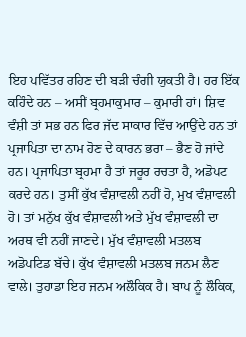ਇਹ ਪਵਿੱਤਰ ਰਹਿਣ ਦੀ ਬੜੀ ਚੰਗੀ ਯੁਕਤੀ ਹੈ। ਹਰ ਇੱਕ ਕਹਿੰਦੇ ਹਨ – ਅਸੀਂ ਬ੍ਰਹਮਾਕੁਮਾਰ – ਕੁਮਾਰੀ ਹਾਂ। ਸ਼ਿਵ ਵੰਸ਼ੀ ਤਾਂ ਸਭ ਹਨ ਫਿਰ ਜੱਦ ਸਾਕਾਰ ਵਿੱਚ ਆਉਂਦੇ ਹਨ ਤਾਂ ਪ੍ਰਜਾਪਿਤਾ ਦਾ ਨਾਮ ਹੋਣ ਦੇ ਕਾਰਨ ਭਰਾ – ਭੈਣ ਹੋ ਜਾਂਦੇ ਹਨ। ਪ੍ਰਜਾਪਿਤਾ ਬ੍ਰਹਮਾ ਹੈ ਤਾਂ ਜਰੂਰ ਰਚਤਾ ਹੈ, ਅਡੋਪਟ ਕਰਦੇ ਹਨ। ਤੁਸੀਂ ਕੁੱਖ ਵੰਸ਼ਾਵਲੀ ਨਹੀਂ ਹੋ, ਮੁਖ ਵੰਸ਼ਾਵਲੀ ਹੋ। ਤਾਂ ਮਨੁੱਖ ਕੁੱਖ ਵੰਸ਼ਾਵਲੀ ਅਤੇ ਮੁੱਖ ਵੰਸ਼ਾਵਲੀ ਦਾ ਅਰਥ ਵੀ ਨਹੀਂ ਜਾਣਦੇ। ਮੁੱਖ ਵੰਸ਼ਾਵਲੀ ਮਤਲਬ ਅਡੋਪਟਿਡ ਬੱਚੇ। ਕੁੱਖ ਵੰਸ਼ਾਵਲੀ ਮਤਲਬ ਜਨਮ ਲੈਣ ਵਾਲੇ। ਤੁਹਾਡਾ ਇਹ ਜਨਮ ਅਲੌਕਿਕ ਹੈ। ਬਾਪ ਨੂੰ ਲੌਕਿਕ,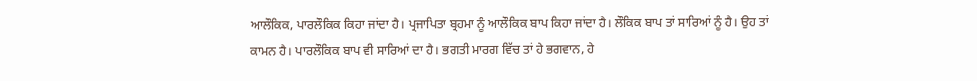ਆਲੌਕਿਕ, ਪਾਰਲੌਕਿਕ ਕਿਹਾ ਜਾਂਦਾ ਹੈ। ਪ੍ਰਜਾਪਿਤਾ ਬ੍ਰਹਮਾ ਨੂੰ ਆਲੌਕਿਕ ਬਾਪ ਕਿਹਾ ਜਾਂਦਾ ਹੈ। ਲੌਕਿਕ ਬਾਪ ਤਾਂ ਸਾਰਿਆਂ ਨੂੰ ਹੈ। ਉਹ ਤਾਂ ਕਾਮਨ ਹੈ। ਪਾਰਲੌਕਿਕ ਬਾਪ ਵੀ ਸਾਰਿਆਂ ਦਾ ਹੈ। ਭਗਤੀ ਮਾਰਗ ਵਿੱਚ ਤਾਂ ਹੇ ਭਗਵਾਨ, ਹੇ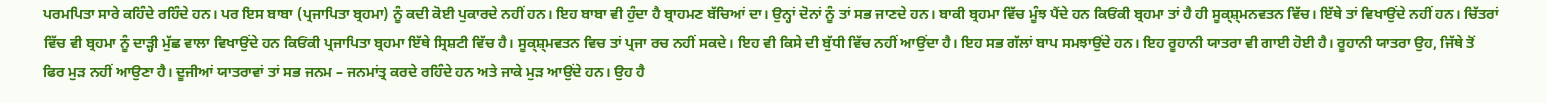ਪਰਮਪਿਤਾ ਸਾਰੇ ਕਹਿੰਦੇ ਰਹਿੰਦੇ ਹਨ। ਪਰ ਇਸ ਬਾਬਾ (ਪ੍ਰਜਾਪਿਤਾ ਬ੍ਰਹਮਾ) ਨੂੰ ਕਦੀ ਕੋਈ ਪੁਕਾਰਦੇ ਨਹੀਂ ਹਨ। ਇਹ ਬਾਬਾ ਵੀ ਹੁੰਦਾ ਹੈ ਬ੍ਰਾਹਮਣ ਬੱਚਿਆਂ ਦਾ। ਉਨ੍ਹਾਂ ਦੋਨਾਂ ਨੂੰ ਤਾਂ ਸਭ ਜਾਣਦੇ ਹਨ। ਬਾਕੀ ਬ੍ਰਹਮਾ ਵਿੱਚ ਮੂੰਝ ਪੈਂਦੇ ਹਨ ਕਿਓਂਕੀ ਬ੍ਰਹਮਾ ਤਾਂ ਹੈ ਹੀ ਸੂਕ੍ਸ਼੍ਮਨਵਤਨ ਵਿੱਚ। ਇੱਥੇ ਤਾਂ ਵਿਖਾਉਂਦੇ ਨਹੀਂ ਹਨ। ਚਿੱਤਰਾਂ ਵਿੱਚ ਵੀ ਬ੍ਰਹਮਾ ਨੂੰ ਦਾੜ੍ਹੀ ਮੁੱਛ ਵਾਲਾ ਵਿਖਾਉਂਦੇ ਹਨ ਕਿਓਂਕੀ ਪ੍ਰਜਾਪਿਤਾ ਬ੍ਰਹਮਾ ਇੱਥੇ ਸ੍ਰਿਸ਼ਟੀ ਵਿੱਚ ਹੈ। ਸੂਕ੍ਸ਼੍ਮਵਤਨ ਵਿਚ ਤਾਂ ਪ੍ਰਜਾ ਰਚ ਨਹੀਂ ਸਕਦੇ। ਇਹ ਵੀ ਕਿਸੇ ਦੀ ਬੁੱਧੀ ਵਿੱਚ ਨਹੀਂ ਆਉਂਦਾ ਹੈ। ਇਹ ਸਭ ਗੱਲਾਂ ਬਾਪ ਸਮਝਾਉਂਦੇ ਹਨ। ਇਹ ਰੂਹਾਨੀ ਯਾਤਰਾ ਵੀ ਗਾਈ ਹੋਈ ਹੈ। ਰੂਹਾਨੀ ਯਾਤਰਾ ਉਹ, ਜਿੱਥੇ ਤੋਂ ਫਿਰ ਮੁੜ ਨਹੀਂ ਆਉਣਾ ਹੈ। ਦੂਜੀਆਂ ਯਾਤਰਾਵਾਂ ਤਾਂ ਸਭ ਜਨਮ – ਜਨਮਾਂਤ੍ਰ ਕਰਦੇ ਰਹਿੰਦੇ ਹਨ ਅਤੇ ਜਾਕੇ ਮੁੜ ਆਉਂਦੇ ਹਨ। ਉਹ ਹੈ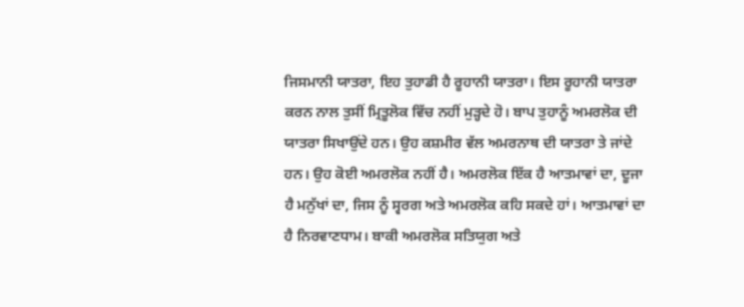ਜਿਸਮਾਨੀ ਯਾਤਰਾ, ਇਹ ਤੁਹਾਡੀ ਹੈ ਰੂਹਾਨੀ ਯਾਤਰਾ। ਇਸ ਰੂਹਾਨੀ ਯਾਤਰਾ ਕਰਨ ਨਾਲ ਤੁਸੀਂ ਮ੍ਰਿਤੂਲੋਕ ਵਿੱਚ ਨਹੀਂ ਮੁੜ੍ਹਦੇ ਹੋ। ਬਾਪ ਤੁਹਾਨੂੰ ਅਮਰਲੋਕ ਦੀ ਯਾਤਰਾ ਸਿਖਾਉਂਦੇ ਹਨ। ਉਹ ਕਸ਼ਮੀਰ ਵੱਲ ਅਮਰਨਾਥ ਦੀ ਯਾਤਰਾ ਤੇ ਜਾਂਦੇ ਹਨ। ਉਹ ਕੋਈ ਅਮਰਲੋਕ ਨਹੀਂ ਹੈ। ਅਮਰਲੋਕ ਇੱਕ ਹੈ ਆਤਮਾਵਾਂ ਦਾ, ਦੂਜਾ ਹੈ ਮਨੁੱਖਾਂ ਦਾ, ਜਿਸ ਨੂੰ ਸ੍ਵਰਗ ਅਤੇ ਅਮਰਲੋਕ ਕਹਿ ਸਕਦੇ ਹਾਂ। ਆਤਮਾਵਾਂ ਦਾ ਹੈ ਨਿਰਵਾਣਧਾਮ। ਬਾਕੀ ਅਮਰਲੋਕ ਸਤਿਯੁਗ ਅਤੇ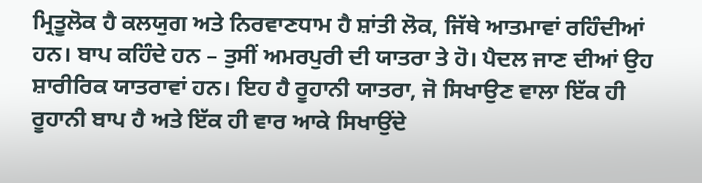ਮ੍ਰਿਤੂਲੋਕ ਹੈ ਕਲਯੁਗ ਅਤੇ ਨਿਰਵਾਣਧਾਮ ਹੈ ਸ਼ਾਂਤੀ ਲੋਕ, ਜਿੱਥੇ ਆਤਮਾਵਾਂ ਰਹਿੰਦੀਆਂ ਹਨ। ਬਾਪ ਕਹਿੰਦੇ ਹਨ – ਤੁਸੀਂ ਅਮਰਪੁਰੀ ਦੀ ਯਾਤਰਾ ਤੇ ਹੋ। ਪੈਦਲ ਜਾਣ ਦੀਆਂ ਉਹ ਸ਼ਾਰੀਰਿਕ ਯਾਤਰਾਵਾਂ ਹਨ। ਇਹ ਹੈ ਰੂਹਾਨੀ ਯਾਤਰਾ, ਜੋ ਸਿਖਾਉਣ ਵਾਲਾ ਇੱਕ ਹੀ ਰੂਹਾਨੀ ਬਾਪ ਹੈ ਅਤੇ ਇੱਕ ਹੀ ਵਾਰ ਆਕੇ ਸਿਖਾਉਂਦੇ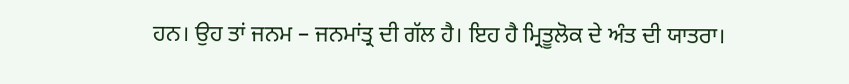ਹਨ। ਉਹ ਤਾਂ ਜਨਮ – ਜਨਮਾਂਤ੍ਰ ਦੀ ਗੱਲ ਹੈ। ਇਹ ਹੈ ਮ੍ਰਿਤੂਲੋਕ ਦੇ ਅੰਤ ਦੀ ਯਾਤਰਾ।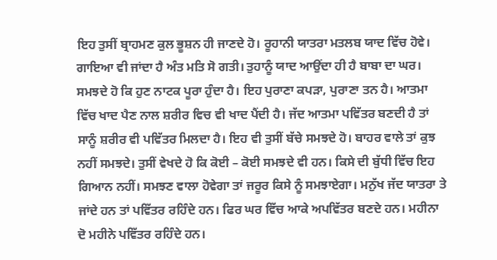ਇਹ ਤੁਸੀਂ ਬ੍ਰਾਹਮਣ ਕੁਲ ਭੂਸ਼ਨ ਹੀ ਜਾਣਦੇ ਹੋ। ਰੂਹਾਨੀ ਯਾਤਰਾ ਮਤਲਬ ਯਾਦ ਵਿੱਚ ਹੋਵੇ। ਗਾਇਆ ਵੀ ਜਾਂਦਾ ਹੈ ਅੰਤ ਮਤਿ ਸੋ ਗਤੀ। ਤੁਹਾਨੂੰ ਯਾਦ ਆਉਂਦਾ ਹੀ ਹੈ ਬਾਬਾ ਦਾ ਘਰ। ਸਮਝਦੇ ਹੋ ਕਿ ਹੁਣ ਨਾਟਕ ਪੂਰਾ ਹੁੰਦਾ ਹੈ। ਇਹ ਪੁਰਾਣਾ ਕਪੜਾ, ਪੁਰਾਣਾ ਤਨ ਹੈ। ਆਤਮਾ ਵਿੱਚ ਖਾਦ ਪੈਣ ਨਾਲ ਸ਼ਰੀਰ ਵਿਚ ਵੀ ਖਾਦ ਪੈਂਦੀ ਹੈ। ਜੱਦ ਆਤਮਾ ਪਵਿੱਤਰ ਬਣਦੀ ਹੈ ਤਾਂ ਸਾਨੂੰ ਸ਼ਰੀਰ ਵੀ ਪਵਿੱਤਰ ਮਿਲਦਾ ਹੈ। ਇਹ ਵੀ ਤੁਸੀਂ ਬੱਚੇ ਸਮਝਦੇ ਹੋ। ਬਾਹਰ ਵਾਲੇ ਤਾਂ ਕੁਝ ਨਹੀਂ ਸਮਝਦੇ। ਤੁਸੀਂ ਵੇਖਦੇ ਹੋ ਕਿ ਕੋਈ – ਕੋਈ ਸਮਝਦੇ ਵੀ ਹਨ। ਕਿਸੇ ਦੀ ਬੁੱਧੀ ਵਿੱਚ ਇਹ ਗਿਆਨ ਨਹੀਂ। ਸਮਝਣ ਵਾਲਾ ਹੋਵੇਗਾ ਤਾਂ ਜਰੂਰ ਕਿਸੇ ਨੂੰ ਸਮਝਾਏਗਾ। ਮਨੁੱਖ ਜੱਦ ਯਾਤਰਾ ਤੇ ਜਾਂਦੇ ਹਨ ਤਾਂ ਪਵਿੱਤਰ ਰਹਿੰਦੇ ਹਨ। ਫਿਰ ਘਰ ਵਿੱਚ ਆਕੇ ਅਪਵਿੱਤਰ ਬਣਦੇ ਹਨ। ਮਹੀਨਾ ਦੋ ਮਹੀਨੇ ਪਵਿੱਤਰ ਰਹਿੰਦੇ ਹਨ।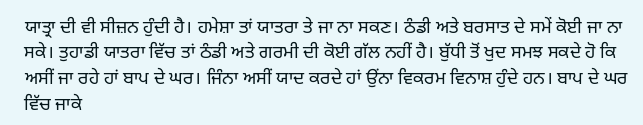ਯਾਤ੍ਰਾ ਦੀ ਵੀ ਸੀਜ਼ਨ ਹੁੰਦੀ ਹੈ। ਹਮੇਸ਼ਾ ਤਾਂ ਯਾਤਰਾ ਤੇ ਜਾ ਨਾ ਸਕਣ। ਠੰਡੀ ਅਤੇ ਬਰਸਾਤ ਦੇ ਸਮੇਂ ਕੋਈ ਜਾ ਨਾ ਸਕੇ। ਤੁਹਾਡੀ ਯਾਤਰਾ ਵਿੱਚ ਤਾਂ ਠੰਡੀ ਅਤੇ ਗਰਮੀ ਦੀ ਕੋਈ ਗੱਲ ਨਹੀਂ ਹੈ। ਬੁੱਧੀ ਤੋਂ ਖੁਦ ਸਮਝ ਸਕਦੇ ਹੋ ਕਿ ਅਸੀਂ ਜਾ ਰਹੇ ਹਾਂ ਬਾਪ ਦੇ ਘਰ। ਜਿੰਨਾ ਅਸੀਂ ਯਾਦ ਕਰਦੇ ਹਾਂ ਉਂਨਾ ਵਿਕਰਮ ਵਿਨਾਸ਼ ਹੁੰਦੇ ਹਨ। ਬਾਪ ਦੇ ਘਰ ਵਿੱਚ ਜਾਕੇ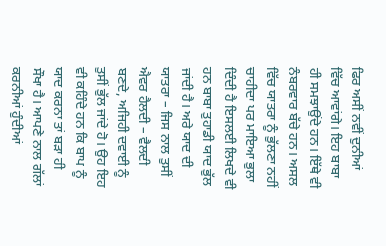ਫਿਰ ਅਸੀਂ ਨਵੀਂ ਦੁਨੀਆਂ ਵਿੱਚ ਆਵਾਂਗੇ। ਇਹ ਬਾਬਾ ਹੀ ਸਮਝਾਉਂਦੇ ਹਨ। ਇੱਥੇ ਵੀ ਨੰਬਰਵਾਰ ਬੱਚੇ ਹਨ। ਅਸਲ ਵਿੱਚ ਯਾਤਰਾ ਨੂੰ ਭੁੱਲਣਾ ਨਹੀਂ ਚਾਹੀਦਾ ਪਰ ਮਾਇਆ ਭੁਲਾ ਦਿੰਦੀ ਹੈ ਇਸਲਈ ਲਿਖਦੇ ਵੀ ਹਨ ਬਾਬਾ ਤੁਹਾਡੀ ਯਾਦ ਭੁੱਲ ਜਾਂਦੀ ਹੈ। ਅਰੇ ਯਾਦ ਦੀ ਯਾਤਰਾ – ਜਿਸ ਨਾਲ ਤੁਸੀਂ ਐਵਰ ਹੈਲਦੀ – ਵੈਲਦੀ ਬਣਦੇ, ਅਜਿਹੀ ਦਵਾਈ ਨੂੰ ਤੁਸੀਂ ਭੁੱਲ ਜਾਂਦੇ ਹੋ। ਉਹ ਇਹ ਵੀ ਕਹਿੰਦੇ ਹਨ ਕਿ ਬਾਪ ਨੂੰ ਯਾਦ ਕਰਨਾ ਤਾਂ ਬੜਾ ਹੀ ਸੌਖਾ ਹੈ। ਆਪਣੇ ਨਾਲ ਗੱਲਾਂ ਕਰਨੀਆਂ ਹੁੰਦੀਆਂ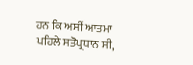ਹਨ ਕਿ ਅਸੀਂ ਆਤਮਾ ਪਹਿਲੇ ਸਤੋਪ੍ਰਧਾਨ ਸੀ,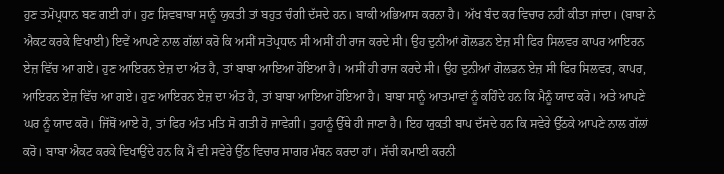ਹੁਣ ਤਮੋਪ੍ਰਧਾਨ ਬਣ ਗਈ ਹਾਂ। ਹੁਣ ਸ਼ਿਵਬਾਬਾ ਸਾਨੂੰ ਯੁਕਤੀ ਤਾਂ ਬਹੁਤ ਚੰਗੀ ਦੱਸਦੇ ਹਨ। ਬਾਕੀ ਅਭਿਆਸ ਕਰਨਾ ਹੈ। ਅੱਖ ਬੰਦ ਕਰ ਵਿਚਾਰ ਨਹੀਂ ਕੀਤਾ ਜਾਂਦਾ। (ਬਾਬਾ ਨੇ ਐਕਟ ਕਰਕੇ ਵਿਖਾਈ) ਇਵੇਂ ਆਪਣੇ ਨਾਲ ਗੱਲਾਂ ਕਰੋ ਕਿ ਅਸੀਂ ਸਤੋਪ੍ਰਧਾਨ ਸੀ ਅਸੀਂ ਹੀ ਰਾਜ ਕਰਦੇ ਸੀ। ਉਹ ਦੁਨੀਆਂ ਗੋਲਡਨ ਏਜ਼ ਸੀ ਫਿਰ ਸਿਲਵਰ ਕਾਪਰ ਆਇਰਨ ਏਜ਼ ਵਿੱਚ ਆ ਗਏ। ਹੁਣ ਆਇਰਨ ਏਜ਼ ਦਾ ਅੰਤ ਹੈ, ਤਾਂ ਬਾਬਾ ਆਇਆ ਹੋਇਆ ਹੈ। ਅਸੀਂ ਹੀ ਰਾਜ ਕਰਦੇ ਸੀ। ਉਹ ਦੁਨੀਆਂ ਗੋਲਡਨ ਏਜ਼ ਸੀ ਫਿਰ ਸਿਲਵਰ, ਕਾਪਰ, ਆਇਰਨ ਏਜ਼ ਵਿੱਚ ਆ ਗਏ। ਹੁਣ ਆਇਰਨ ਏਜ਼ ਦਾ ਅੰਤ ਹੈ, ਤਾਂ ਬਾਬਾ ਆਇਆ ਹੋਇਆ ਹੈ। ਬਾਬਾ ਸਾਨੂੰ ਆਤਮਾਵਾਂ ਨੂੰ ਕਹਿੰਦੇ ਹਨ ਕਿ ਮੈਨੂੰ ਯਾਦ ਕਰੋ। ਅਤੇ ਆਪਣੇ ਘਰ ਨੂੰ ਯਾਦ ਕਰੋ। ਜਿੱਥੋਂ ਆਏ ਹੋ, ਤਾਂ ਫਿਰ ਅੰਤ ਮਤਿ ਸੋ ਗਤੀ ਹੋ ਜਾਵੇਗੀ। ਤੁਹਾਨੂੰ ਉੱਥੇ ਹੀ ਜਾਣਾ ਹੈ। ਇਹ ਯੁਕਤੀ ਬਾਪ ਦੱਸਦੇ ਹਨ ਕਿ ਸਵੇਰੇ ਉੱਠਕੇ ਆਪਣੇ ਨਾਲ ਗੱਲਾਂ ਕਰੋ। ਬਾਬਾ ਐਕਟ ਕਰਕੇ ਵਿਖਾਉਂਦੇ ਹਨ ਕਿ ਮੈਂ ਵੀ ਸਵੇਰੇ ਉੱਠ ਵਿਚਾਰ ਸਾਗਰ ਮੰਥਨ ਕਰਦਾ ਹਾਂ। ਸੱਚੀ ਕਮਾਈ ਕਰਨੀ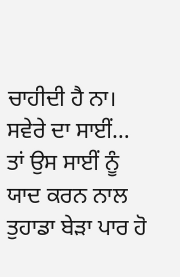ਚਾਹੀਦੀ ਹੈ ਨਾ। ਸਵੇਰੇ ਦਾ ਸਾਈਂ… ਤਾਂ ਉਸ ਸਾਈਂ ਨੂੰ ਯਾਦ ਕਰਨ ਨਾਲ ਤੁਹਾਡਾ ਬੇੜਾ ਪਾਰ ਹੋ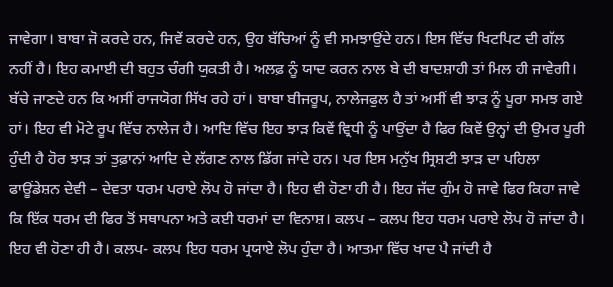ਜਾਵੇਗਾ। ਬਾਬਾ ਜੋ ਕਰਦੇ ਹਨ, ਜਿਵੇਂ ਕਰਦੇ ਹਨ, ਉਹ ਬੱਚਿਆਂ ਨੂੰ ਵੀ ਸਮਝਾਉਂਦੇ ਹਨ। ਇਸ ਵਿੱਚ ਖਿਟਪਿਟ ਦੀ ਗੱਲ ਨਹੀਂ ਹੈ। ਇਹ ਕਮਾਈ ਦੀ ਬਹੁਤ ਚੰਗੀ ਯੁਕਤੀ ਹੈ। ਅਲਫ਼ ਨੂੰ ਯਾਦ ਕਰਨ ਨਾਲ ਬੇ ਦੀ ਬਾਦਸ਼ਾਹੀ ਤਾਂ ਮਿਲ ਹੀ ਜਾਵੇਗੀ। ਬੱਚੇ ਜਾਣਦੇ ਹਨ ਕਿ ਅਸੀਂ ਰਾਜਯੋਗ ਸਿੱਖ ਰਹੇ ਹਾਂ। ਬਾਬਾ ਬੀਜਰੂਪ, ਨਾਲੇਜਫੁਲ ਹੈ ਤਾਂ ਅਸੀਂ ਵੀ ਝਾੜ ਨੂੰ ਪੂਰਾ ਸਮਝ ਗਏ ਹਾਂ। ਇਹ ਵੀ ਮੋਟੇ ਰੂਪ ਵਿੱਚ ਨਾਲੇਜ ਹੈ। ਆਦਿ ਵਿੱਚ ਇਹ ਝਾੜ ਕਿਵੇਂ ਵ੍ਰਿਧੀ ਨੂੰ ਪਾਉਂਦਾ ਹੈ ਫਿਰ ਕਿਵੇਂ ਉਨ੍ਹਾਂ ਦੀ ਉਮਰ ਪੂਰੀ ਹੁੰਦੀ ਹੈ ਹੋਰ ਝਾੜ ਤਾਂ ਤੁਫ਼ਾਨਾਂ ਆਦਿ ਦੇ ਲੱਗਣ ਨਾਲ ਡਿੱਗ ਜਾਂਦੇ ਹਨ। ਪਰ ਇਸ ਮਨੁੱਖ ਸ੍ਰਿਸ਼ਟੀ ਝਾੜ ਦਾ ਪਹਿਲਾ ਫਾਊਂਡੇਸ਼ਨ ਦੇਵੀ – ਦੇਵਤਾ ਧਰਮ ਪਰਾਏ ਲੋਪ ਹੋ ਜਾਂਦਾ ਹੈ। ਇਹ ਵੀ ਹੋਣਾ ਹੀ ਹੈ। ਇਹ ਜੱਦ ਗੁੰਮ ਹੋ ਜਾਵੇ ਫਿਰ ਕਿਹਾ ਜਾਵੇ ਕਿ ਇੱਕ ਧਰਮ ਦੀ ਫਿਰ ਤੋਂ ਸਥਾਪਨਾ ਅਤੇ ਕਈ ਧਰਮਾਂ ਦਾ ਵਿਨਾਸ਼। ਕਲਪ – ਕਲਪ ਇਹ ਧਰਮ ਪਰਾਏ ਲੋਪ ਹੋ ਜਾਂਦਾ ਹੈ। ਇਹ ਵੀ ਹੋਣਾ ਹੀ ਹੈ। ਕਲਪ- ਕਲਪ ਇਹ ਧਰਮ ਪ੍ਰਯਾਏ ਲੋਪ ਹੁੰਦਾ ਹੈ। ਆਤਮਾ ਵਿੱਚ ਖਾਦ ਪੈ ਜਾਂਦੀ ਹੈ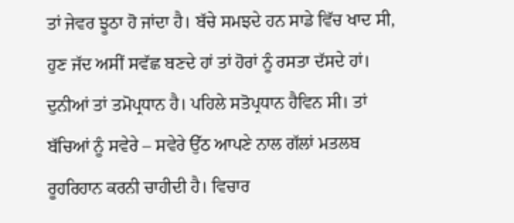ਤਾਂ ਜੇਵਰ ਝੂਠਾ ਹੋ ਜਾਂਦਾ ਹੈ। ਬੱਚੇ ਸਮਝਦੇ ਹਨ ਸਾਡੇ ਵਿੱਚ ਖਾਦ ਸੀ, ਹੁਣ ਜੱਦ ਅਸੀਂ ਸਵੱਛ ਬਣਦੇ ਹਾਂ ਤਾਂ ਹੋਰਾਂ ਨੂੰ ਰਸਤਾ ਦੱਸਦੇ ਹਾਂ। ਦੁਨੀਆਂ ਤਾਂ ਤਮੋਪ੍ਰਧਾਨ ਹੈ। ਪਹਿਲੇ ਸਤੋਪ੍ਰਧਾਨ ਹੈਵਿਨ ਸੀ। ਤਾਂ ਬੱਚਿਆਂ ਨੂੰ ਸਵੇਰੇ – ਸਵੇਰੇ ਉੱਠ ਆਪਣੇ ਨਾਲ ਗੱਲਾਂ ਮਤਲਬ ਰੂਹਰਿਹਾਨ ਕਰਨੀ ਚਾਹੀਦੀ ਹੈ। ਵਿਚਾਰ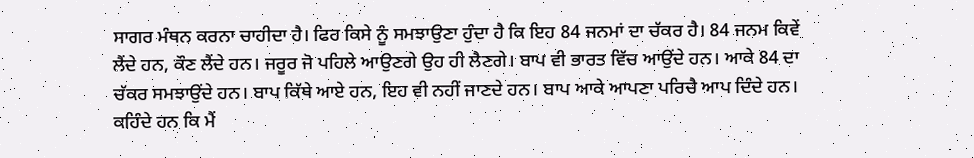ਸਾਗਰ ਮੰਥਨ ਕਰਨਾ ਚਾਹੀਦਾ ਹੈ। ਫਿਰ ਕਿਸੇ ਨੂੰ ਸਮਝਾਉਣਾ ਹੁੰਦਾ ਹੈ ਕਿ ਇਹ 84 ਜਨਮਾਂ ਦਾ ਚੱਕਰ ਹੈ। 84 ਜਨਮ ਕਿਵੇਂ ਲੈਂਦੇ ਹਨ, ਕੌਣ ਲੈਂਦੇ ਹਨ। ਜਰੂਰ ਜੋ ਪਹਿਲੇ ਆਉਣਗੇ ਉਹ ਹੀ ਲੈਣਗੇ। ਬਾਪ ਵੀ ਭਾਰਤ ਵਿੱਚ ਆਉਂਦੇ ਹਨ। ਆਕੇ 84 ਦਾ ਚੱਕਰ ਸਮਝਾਉਂਦੇ ਹਨ। ਬਾਪ ਕਿੱਥੇ ਆਏ ਹਨ, ਇਹ ਵੀ ਨਹੀਂ ਜਾਣਦੇ ਹਨ। ਬਾਪ ਆਕੇ ਆਪਣਾ ਪਰਿਚੈ ਆਪ ਦਿੰਦੇ ਹਨ। ਕਹਿੰਦੇ ਹਨ ਕਿ ਮੈਂ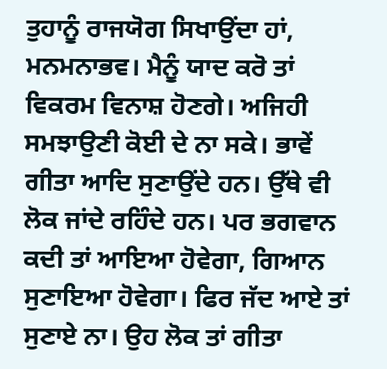ਤੁਹਾਨੂੰ ਰਾਜਯੋਗ ਸਿਖਾਉਂਦਾ ਹਾਂ, ਮਨਮਨਾਭਵ। ਮੈਨੂੰ ਯਾਦ ਕਰੋ ਤਾਂ ਵਿਕਰਮ ਵਿਨਾਸ਼ ਹੋਣਗੇ। ਅਜਿਹੀ ਸਮਝਾਉਣੀ ਕੋਈ ਦੇ ਨਾ ਸਕੇ। ਭਾਵੇਂ ਗੀਤਾ ਆਦਿ ਸੁਣਾਉਂਦੇ ਹਨ। ਉੱਥੇ ਵੀ ਲੋਕ ਜਾਂਦੇ ਰਹਿੰਦੇ ਹਨ। ਪਰ ਭਗਵਾਨ ਕਦੀ ਤਾਂ ਆਇਆ ਹੋਵੇਗਾ, ਗਿਆਨ ਸੁਣਾਇਆ ਹੋਵੇਗਾ। ਫਿਰ ਜੱਦ ਆਏ ਤਾਂ ਸੁਣਾਏ ਨਾ। ਉਹ ਲੋਕ ਤਾਂ ਗੀਤਾ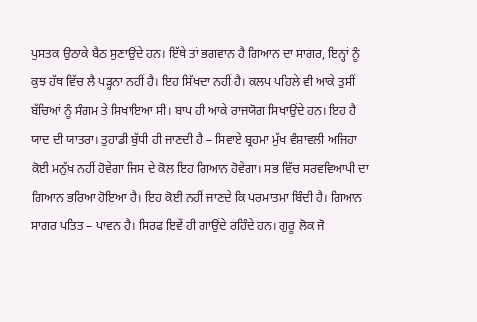ਪੁਸਤਕ ਉਠਾਕੇ ਬੈਠ ਸੁਣਾਉਂਦੇ ਹਨ। ਇੱਥੇ ਤਾਂ ਭਗਵਾਨ ਹੈ ਗਿਆਨ ਦਾ ਸਾਗਰ, ਇਨ੍ਹਾਂ ਨੂੰ ਕੁਝ ਹੱਥ ਵਿੱਚ ਲੈ ਪੜ੍ਹਨਾ ਨਹੀਂ ਹੈ। ਇਹ ਸਿੱਖਦਾ ਨਹੀਂ ਹੈ। ਕਲਪ ਪਹਿਲੇ ਵੀ ਆਕੇ ਤੁਸੀਂ ਬੱਚਿਆਂ ਨੂੰ ਸੰਗਮ ਤੇ ਸਿਖਾਇਆ ਸੀ। ਬਾਪ ਹੀ ਆਕੇ ਰਾਜਯੋਗ ਸਿਖਾਉਂਦੇ ਹਨ। ਇਹ ਹੈ ਯਾਦ ਦੀ ਯਾਤਰਾ। ਤੁਹਾਡੀ ਬੁੱਧੀ ਹੀ ਜਾਣਦੀ ਹੈ – ਸਿਵਾਏ ਬ੍ਰਹਮਾ ਮੁੱਖ ਵੰਸ਼ਾਵਲੀ ਅਜਿਹਾ ਕੋਈ ਮਨੁੱਖ ਨਹੀਂ ਹੋਵੇਗਾ ਜਿਸ ਦੇ ਕੋਲ ਇਹ ਗਿਆਨ ਹੋਵੇਗਾ। ਸਭ ਵਿੱਚ ਸਰਵਵਿਆਪੀ ਦਾ ਗਿਆਨ ਭਰਿਆ ਹੋਇਆ ਹੈ। ਇਹ ਕੋਈ ਨਹੀਂ ਜਾਣਦੇ ਕਿ ਪਰਮਾਤਮਾ ਬਿੰਦੀ ਹੈ। ਗਿਆਨ ਸਾਗਰ ਪਤਿਤ – ਪਾਵਨ ਹੈ। ਸਿਰਫ ਇਵੇਂ ਹੀ ਗਾਉਂਦੇ ਰਹਿੰਦੇ ਹਨ। ਗੁਰੂ ਲੋਕ ਜੋ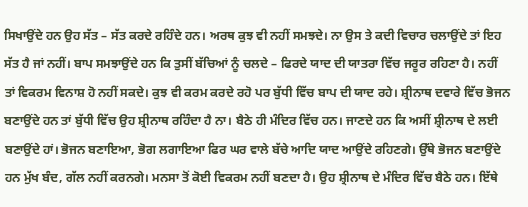ਸਿਖਾਉਂਦੇ ਹਨ ਉਹ ਸੱਤ – ਸੱਤ ਕਰਦੇ ਰਹਿੰਦੇ ਹਨ। ਅਰਥ ਕੁਝ ਵੀ ਨਹੀਂ ਸਮਝਦੇ। ਨਾ ਉਸ ਤੇ ਕਦੀ ਵਿਚਾਰ ਚਲਾਉਂਦੇ ਤਾਂ ਇਹ ਸੱਤ ਹੈ ਜਾਂ ਨਹੀਂ। ਬਾਪ ਸਮਝਾਉਂਦੇ ਹਨ ਕਿ ਤੁਸੀਂ ਬੱਚਿਆਂ ਨੂੰ ਚਲਦੇ – ਫਿਰਦੇ ਯਾਦ ਦੀ ਯਾਤਰਾ ਵਿੱਚ ਜਰੂਰ ਰਹਿਣਾ ਹੈ। ਨਹੀਂ ਤਾਂ ਵਿਕਰਮ ਵਿਨਾਸ਼ ਹੋ ਨਹੀਂ ਸਕਦੇ। ਕੁਝ ਵੀ ਕਰਮ ਕਰਦੇ ਰਹੋ ਪਰ ਬੁੱਧੀ ਵਿੱਚ ਬਾਪ ਦੀ ਯਾਦ ਰਹੇ। ਸ਼੍ਰੀਨਾਥ ਦਵਾਰੇ ਵਿੱਚ ਭੋਜਨ ਬਣਾਉਂਦੇ ਹਨ ਤਾਂ ਬੁੱਧੀ ਵਿੱਚ ਉਹ ਸ਼੍ਰੀਨਾਥ ਰਹਿੰਦਾ ਹੈ ਨਾ। ਬੈਠੇ ਹੀ ਮੰਦਿਰ ਵਿੱਚ ਹਨ। ਜਾਣਦੇ ਹਨ ਕਿ ਅਸੀਂ ਸ਼੍ਰੀਨਾਥ ਦੇ ਲਈ ਬਣਾਉਂਦੇ ਹਾਂ। ਭੋਜਨ ਬਣਾਇਆ, ਭੋਗ ਲਗਾਇਆ ਫਿਰ ਘਰ ਵਾਲੇ ਬੱਚੇ ਆਦਿ ਯਾਦ ਆਉਂਦੇ ਰਹਿਣਗੇ। ਉੱਥੇ ਭੋਜਨ ਬਣਾਉਂਦੇ ਹਨ ਮੁੱਖ ਬੰਦ, ਗੱਲ ਨਹੀਂ ਕਰਨਗੇ। ਮਨਸਾ ਤੋਂ ਕੋਈ ਵਿਕਰਮ ਨਹੀਂ ਬਣਦਾ ਹੈ। ਉਹ ਸ਼੍ਰੀਨਾਥ ਦੇ ਮੰਦਿਰ ਵਿੱਚ ਬੈਠੇ ਹਨ। ਇੱਥੇ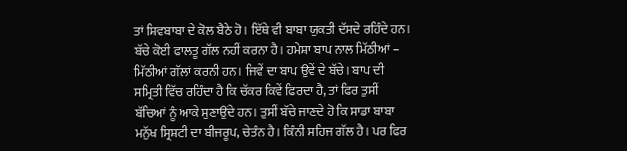ਤਾਂ ਸ਼ਿਵਬਾਬਾ ਦੇ ਕੋਲ ਬੈਠੇ ਹੋ। ਇੱਥੇ ਵੀ ਬਾਬਾ ਯੁਕਤੀ ਦੱਸਦੇ ਰਹਿੰਦੇ ਹਨ। ਬੱਚੇ ਕੋਈ ਫਾਲਤੂ ਗੱਲ ਨਹੀਂ ਕਰਨਾ ਹੈ। ਹਮੇਸ਼ਾ ਬਾਪ ਨਾਲ ਮਿੱਠੀਆਂ – ਮਿੱਠੀਆਂ ਗੱਲਾਂ ਕਰਨੀ ਹਨ। ਜਿਵੇਂ ਦਾ ਬਾਪ ਉਵੇਂ ਦੇ ਬੱਚੇ। ਬਾਪ ਦੀ ਸਮ੍ਰਿਤੀ ਵਿੱਚ ਰਹਿੰਦਾ ਹੈ ਕਿ ਚੱਕਰ ਕਿਵੇਂ ਫਿਰਦਾ ਹੈ, ਤਾਂ ਫਿਰ ਤੁਸੀਂ ਬੱਚਿਆਂ ਨੂੰ ਆਕੇ ਸੁਣਾਉਂਦੇ ਹਨ। ਤੁਸੀਂ ਬੱਚੇ ਜਾਣਦੇ ਹੋ ਕਿ ਸਾਡਾ ਬਾਬਾ ਮਨੁੱਖ ਸ੍ਰਿਸ਼ਟੀ ਦਾ ਬੀਜਰੂਪ, ਚੇਤੰਨ ਹੈ। ਕਿੰਨੀ ਸਹਿਜ ਗੱਲ ਹੈ। ਪਰ ਫਿਰ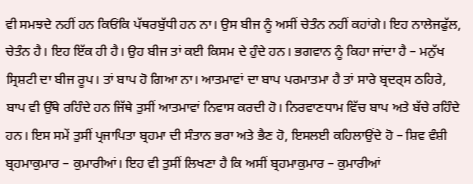ਵੀ ਸਮਝਦੇ ਨਹੀਂ ਹਨ ਕਿਓਂਕਿ ਪੱਥਰਬੁੱਧੀ ਹਨ ਨਾ। ਉਸ ਬੀਜ ਨੂੰ ਅਸੀਂ ਚੇਤੰਨ ਨਹੀਂ ਕਹਾਂਗੇ। ਇਹ ਨਾਲੇਜਫੁੱਲ, ਚੇਤੰਨ ਹੈ। ਇਹ ਇੱਕ ਹੀ ਹੈ। ਉਹ ਬੀਜ ਤਾਂ ਕਈ ਕਿਸਮ ਦੇ ਹੁੰਦੇ ਹਨ। ਭਗਵਾਨ ਨੂੰ ਕਿਹਾ ਜਾਂਦਾ ਹੈ – ਮਨੁੱਖ ਸ੍ਰਿਸ਼ਟੀ ਦਾ ਬੀਜ ਰੂਪ। ਤਾਂ ਬਾਪ ਹੋ ਗਿਆ ਨਾ। ਆਤਮਾਵਾਂ ਦਾ ਬਾਪ ਪਰਮਾਤਮਾ ਹੈ ਤਾਂ ਸਾਰੇ ਬ੍ਰਦਰ੍ਸ ਠਹਿਰੇ, ਬਾਪ ਵੀ ਉੱਥੇ ਰਹਿੰਦੇ ਹਨ ਜਿੱਥੇ ਤੁਸੀਂ ਆਤਮਾਵਾਂ ਨਿਵਾਸ ਕਰਦੀ ਹੋ। ਨਿਰਵਾਣਧਾਮ ਵਿੱਚ ਬਾਪ ਅਤੇ ਬੱਚੇ ਰਹਿੰਦੇ ਹਨ। ਇਸ ਸਮੇਂ ਤੁਸੀਂ ਪ੍ਰਜਾਪਿਤਾ ਬ੍ਰਹਮਾ ਦੀ ਸੰਤਾਨ ਭਰਾ ਅਤੇ ਭੈਣ ਹੋ, ਇਸਲਈ ਕਹਿਲਾਉਂਦੇ ਹੋ – ਸ਼ਿਵ ਵੰਸ਼ੀ ਬ੍ਰਹਮਾਕੁਮਾਰ – ਕੁਮਾਰੀਆਂ। ਇਹ ਵੀ ਤੁਸੀਂ ਲਿਖਣਾ ਹੈ ਕਿ ਅਸੀਂ ਬ੍ਰਹਮਾਕੁਮਾਰ – ਕੁਮਾਰੀਆਂ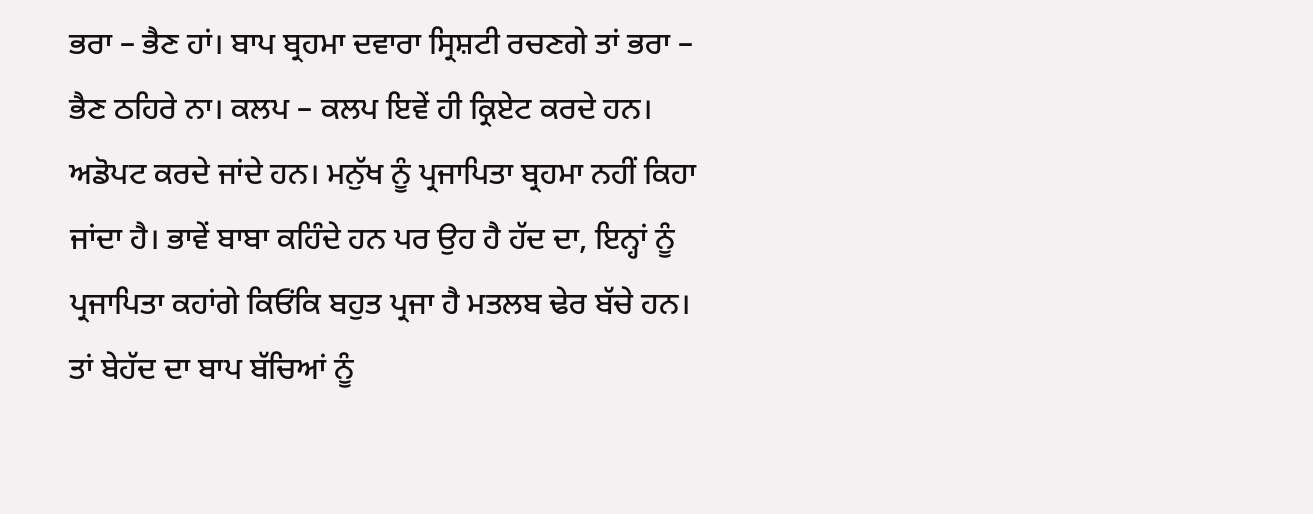ਭਰਾ – ਭੈਣ ਹਾਂ। ਬਾਪ ਬ੍ਰਹਮਾ ਦਵਾਰਾ ਸ੍ਰਿਸ਼ਟੀ ਰਚਣਗੇ ਤਾਂ ਭਰਾ – ਭੈਣ ਠਹਿਰੇ ਨਾ। ਕਲਪ – ਕਲਪ ਇਵੇਂ ਹੀ ਕ੍ਰਿਏਟ ਕਰਦੇ ਹਨ। ਅਡੋਪਟ ਕਰਦੇ ਜਾਂਦੇ ਹਨ। ਮਨੁੱਖ ਨੂੰ ਪ੍ਰਜਾਪਿਤਾ ਬ੍ਰਹਮਾ ਨਹੀਂ ਕਿਹਾ ਜਾਂਦਾ ਹੈ। ਭਾਵੇਂ ਬਾਬਾ ਕਹਿੰਦੇ ਹਨ ਪਰ ਉਹ ਹੈ ਹੱਦ ਦਾ, ਇਨ੍ਹਾਂ ਨੂੰ ਪ੍ਰਜਾਪਿਤਾ ਕਹਾਂਗੇ ਕਿਓਂਕਿ ਬਹੁਤ ਪ੍ਰਜਾ ਹੈ ਮਤਲਬ ਢੇਰ ਬੱਚੇ ਹਨ। ਤਾਂ ਬੇਹੱਦ ਦਾ ਬਾਪ ਬੱਚਿਆਂ ਨੂੰ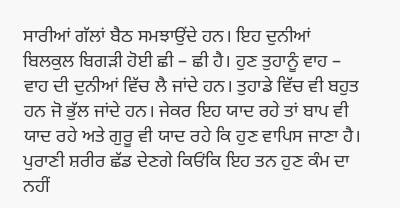ਸਾਰੀਆਂ ਗੱਲਾਂ ਬੈਠ ਸਮਝਾਉਂਦੇ ਹਨ। ਇਹ ਦੁਨੀਆਂ ਬਿਲਕੁਲ ਬਿਗੜੀ ਹੋਈ ਛੀ – ਛੀ ਹੈ। ਹੁਣ ਤੁਹਾਨੂੰ ਵਾਹ – ਵਾਹ ਦੀ ਦੁਨੀਆਂ ਵਿੱਚ ਲੈ ਜਾਂਦੇ ਹਨ। ਤੁਹਾਡੇ ਵਿੱਚ ਵੀ ਬਹੁਤ ਹਨ ਜੋ ਭੁੱਲ ਜਾਂਦੇ ਹਨ। ਜੇਕਰ ਇਹ ਯਾਦ ਰਹੇ ਤਾਂ ਬਾਪ ਵੀ ਯਾਦ ਰਹੇ ਅਤੇ ਗੁਰੂ ਵੀ ਯਾਦ ਰਹੇ ਕਿ ਹੁਣ ਵਾਪਿਸ ਜਾਣਾ ਹੈ। ਪੁਰਾਣੀ ਸ਼ਰੀਰ ਛੱਡ ਦੇਣਗੇ ਕਿਓਂਕਿ ਇਹ ਤਨ ਹੁਣ ਕੰਮ ਦਾ ਨਹੀਂ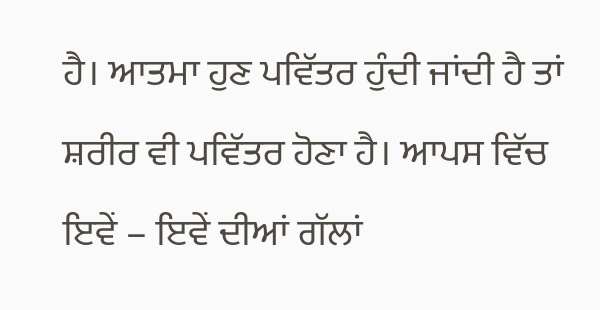ਹੈ। ਆਤਮਾ ਹੁਣ ਪਵਿੱਤਰ ਹੁੰਦੀ ਜਾਂਦੀ ਹੈ ਤਾਂ ਸ਼ਰੀਰ ਵੀ ਪਵਿੱਤਰ ਹੋਣਾ ਹੈ। ਆਪਸ ਵਿੱਚ ਇਵੇਂ – ਇਵੇਂ ਦੀਆਂ ਗੱਲਾਂ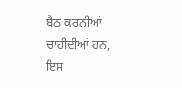ਬੈਠ ਕਰਨੀਆਂ ਚਾਹੀਦੀਆਂ ਹਨ, ਇਸ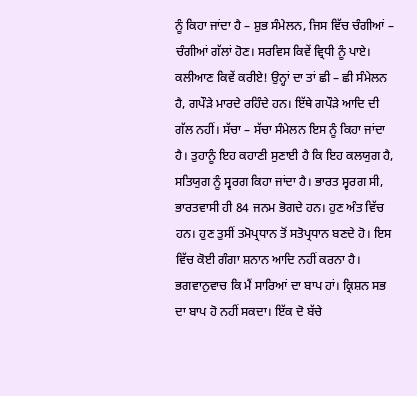ਨੂੰ ਕਿਹਾ ਜਾਂਦਾ ਹੈ – ਸ਼ੁਭ ਸੰਮੇਲਨ, ਜਿਸ ਵਿੱਚ ਚੰਗੀਆਂ – ਚੰਗੀਆਂ ਗੱਲਾਂ ਹੋਣ। ਸਰਵਿਸ ਕਿਵੇਂ ਵ੍ਰਿਧੀ ਨੂੰ ਪਾਏ। ਕਲੀਆਣ ਕਿਵੇਂ ਕਰੀਏ! ਉਨ੍ਹਾਂ ਦਾ ਤਾਂ ਛੀ – ਛੀ ਸੰਮੇਲਨ ਹੈ, ਗਪੌੜੇ ਮਾਰਦੇ ਰਹਿੰਦੇ ਹਨ। ਇੱਥੇ ਗਪੌੜੇ ਆਦਿ ਦੀ ਗੱਲ ਨਹੀਂ। ਸੱਚਾ – ਸੱਚਾ ਸੰਮੇਲਨ ਇਸ ਨੂੰ ਕਿਹਾ ਜਾਂਦਾ ਹੈ। ਤੁਹਾਨੂੰ ਇਹ ਕਹਾਣੀ ਸੁਣਾਈ ਹੈ ਕਿ ਇਹ ਕਲਯੁਗ ਹੈ, ਸਤਿਯੁਗ ਨੂੰ ਸ੍ਵਰਗ ਕਿਹਾ ਜਾਂਦਾ ਹੈ। ਭਾਰਤ ਸ੍ਵਰਗ ਸੀ, ਭਾਰਤਵਾਸੀ ਹੀ 84 ਜਨਮ ਭੋਗਦੇ ਹਨ। ਹੁਣ ਅੰਤ ਵਿੱਚ ਹਨ। ਹੁਣ ਤੁਸੀਂ ਤਮੋਪ੍ਰਧਾਨ ਤੋਂ ਸਤੋਪ੍ਰਧਾਨ ਬਣਦੇ ਹੋ। ਇਸ ਵਿੱਚ ਕੋਈ ਗੰਗਾ ਸ਼ਨਾਨ ਆਦਿ ਨਹੀਂ ਕਰਨਾ ਹੈ। ਭਗਵਾਨੁਵਾਚ ਕਿ ਮੈਂ ਸਾਰਿਆਂ ਦਾ ਬਾਪ ਹਾਂ। ਕ੍ਰਿਸ਼ਨ ਸਭ ਦਾ ਬਾਪ ਹੋ ਨਹੀਂ ਸਕਦਾ। ਇੱਕ ਦੋ ਬੱਚੇ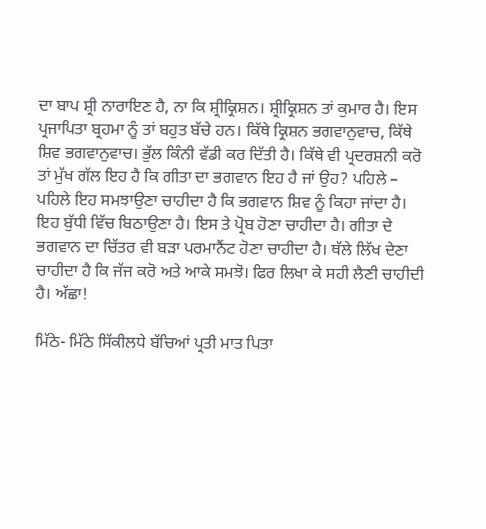ਦਾ ਬਾਪ ਸ਼੍ਰੀ ਨਾਰਾਇਣ ਹੈ, ਨਾ ਕਿ ਸ਼੍ਰੀਕ੍ਰਿਸ਼ਨ। ਸ਼੍ਰੀਕ੍ਰਿਸ਼ਨ ਤਾਂ ਕੁਮਾਰ ਹੈ। ਇਸ ਪ੍ਰਜਾਪਿਤਾ ਬ੍ਰਹਮਾ ਨੂੰ ਤਾਂ ਬਹੁਤ ਬੱਚੇ ਹਨ। ਕਿੱਥੇ ਕ੍ਰਿਸ਼ਨ ਭਗਵਾਨੁਵਾਚ, ਕਿੱਥੇ ਸ਼ਿਵ ਭਗਵਾਨੁਵਾਚ। ਭੁੱਲ ਕਿੰਨੀ ਵੱਡੀ ਕਰ ਦਿੱਤੀ ਹੈ। ਕਿੱਥੇ ਵੀ ਪ੍ਰਦਰਸ਼ਨੀ ਕਰੋ ਤਾਂ ਮੁੱਖ ਗੱਲ ਇਹ ਹੈ ਕਿ ਗੀਤਾ ਦਾ ਭਗਵਾਨ ਇਹ ਹੈ ਜਾਂ ਉਹ? ਪਹਿਲੇ – ਪਹਿਲੇ ਇਹ ਸਮਝਾਉਣਾ ਚਾਹੀਦਾ ਹੈ ਕਿ ਭਗਵਾਨ ਸ਼ਿਵ ਨੂੰ ਕਿਹਾ ਜਾਂਦਾ ਹੈ। ਇਹ ਬੁੱਧੀ ਵਿੱਚ ਬਿਠਾਉਣਾ ਹੈ। ਇਸ ਤੇ ਪ੍ਰੋਬ ਹੋਣਾ ਚਾਹੀਦਾ ਹੈ। ਗੀਤਾ ਦੇ ਭਗਵਾਨ ਦਾ ਚਿੱਤਰ ਵੀ ਬੜਾ ਪਰਮਾਨੈਂਟ ਹੋਣਾ ਚਾਹੀਦਾ ਹੈ। ਥੱਲੇ ਲਿੱਖ ਦੇਣਾ ਚਾਹੀਦਾ ਹੈ ਕਿ ਜੱਜ ਕਰੋ ਅਤੇ ਆਕੇ ਸਮਝੋ। ਫਿਰ ਲਿਖਾ ਕੇ ਸਹੀ ਲੈਣੀ ਚਾਹੀਦੀ ਹੈ। ਅੱਛਾ!

ਮਿੱਠੇ- ਮਿੱਠੇ ਸਿੱਕੀਲਧੇ ਬੱਚਿਆਂ ਪ੍ਰਤੀ ਮਾਤ ਪਿਤਾ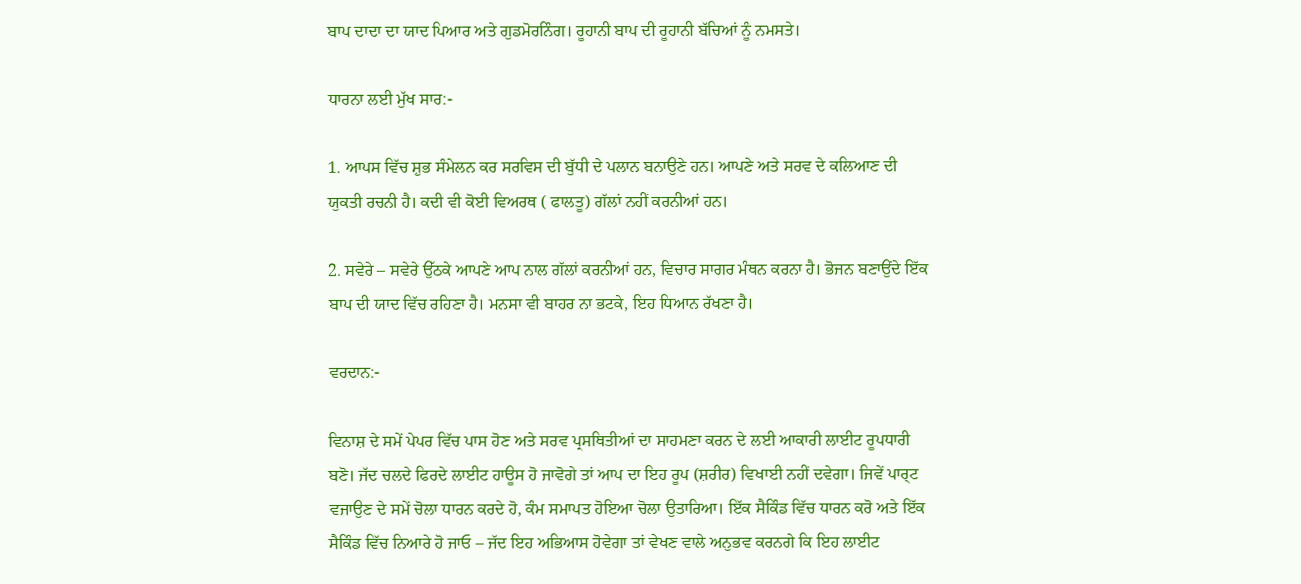ਬਾਪ ਦਾਦਾ ਦਾ ਯਾਦ ਪਿਆਰ ਅਤੇ ਗੁਡਮੋਰਨਿੰਗ। ਰੂਹਾਨੀ ਬਾਪ ਦੀ ਰੂਹਾਨੀ ਬੱਚਿਆਂ ਨੂੰ ਨਮਸਤੇ।

ਧਾਰਨਾ ਲਈ ਮੁੱਖ ਸਾਰ:-

1. ਆਪਸ ਵਿੱਚ ਸ਼ੁਭ ਸੰਮੇਲਨ ਕਰ ਸਰਵਿਸ ਦੀ ਬੁੱਧੀ ਦੇ ਪਲਾਨ ਬਨਾਉਣੇ ਹਨ। ਆਪਣੇ ਅਤੇ ਸਰਵ ਦੇ ਕਲਿਆਣ ਦੀ ਯੁਕਤੀ ਰਚਨੀ ਹੈ। ਕਦੀ ਵੀ ਕੋਈ ਵਿਅਰਥ ( ਫਾਲਤੂ) ਗੱਲਾਂ ਨਹੀਂ ਕਰਨੀਆਂ ਹਨ।

2. ਸਵੇਰੇ – ਸਵੇਰੇ ਉੱਠਕੇ ਆਪਣੇ ਆਪ ਨਾਲ ਗੱਲਾਂ ਕਰਨੀਆਂ ਹਨ, ਵਿਚਾਰ ਸਾਗਰ ਮੰਥਨ ਕਰਨਾ ਹੈ। ਭੋਜਨ ਬਣਾਉਂਦੇ ਇੱਕ ਬਾਪ ਦੀ ਯਾਦ ਵਿੱਚ ਰਹਿਣਾ ਹੈ। ਮਨਸਾ ਵੀ ਬਾਹਰ ਨਾ ਭਟਕੇ, ਇਹ ਧਿਆਨ ਰੱਖਣਾ ਹੈ।

ਵਰਦਾਨ:-

ਵਿਨਾਸ਼ ਦੇ ਸਮੇਂ ਪੇਪਰ ਵਿੱਚ ਪਾਸ ਹੋਣ ਅਤੇ ਸਰਵ ਪ੍ਰਸਥਿਤੀਆਂ ਦਾ ਸਾਹਮਣਾ ਕਰਨ ਦੇ ਲਈ ਆਕਾਰੀ ਲਾਈਟ ਰੂਪਧਾਰੀ ਬਣੋ। ਜੱਦ ਚਲਦੇ ਫਿਰਦੇ ਲਾਈਟ ਹਾਊਸ ਹੋ ਜਾਵੋਗੇ ਤਾਂ ਆਪ ਦਾ ਇਹ ਰੂਪ (ਸ਼ਰੀਰ) ਵਿਖਾਈ ਨਹੀਂ ਦਵੇਗਾ। ਜਿਵੇਂ ਪਾਰ੍ਟ ਵਜਾਉਣ ਦੇ ਸਮੇਂ ਚੋਲਾ ਧਾਰਨ ਕਰਦੇ ਹੋ, ਕੰਮ ਸਮਾਪਤ ਹੋਇਆ ਚੋਲਾ ਉਤਾਰਿਆ। ਇੱਕ ਸੈਕਿੰਡ ਵਿੱਚ ਧਾਰਨ ਕਰੋ ਅਤੇ ਇੱਕ ਸੈਕਿੰਡ ਵਿੱਚ ਨਿਆਰੇ ਹੋ ਜਾਓ – ਜੱਦ ਇਹ ਅਭਿਆਸ ਹੋਵੇਗਾ ਤਾਂ ਵੇਖਣ ਵਾਲੇ ਅਨੁਭਵ ਕਰਨਗੇ ਕਿ ਇਹ ਲਾਈਟ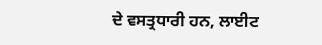ਦੇ ਵਸਤ੍ਰਧਾਰੀ ਹਨ, ਲਾਈਟ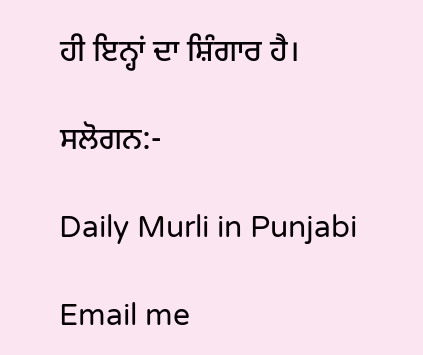ਹੀ ਇਨ੍ਹਾਂ ਦਾ ਸ਼ਿੰਗਾਰ ਹੈ।

ਸਲੋਗਨ:-

Daily Murli in Punjabi

Email me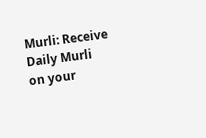Murli: Receive Daily Murli on your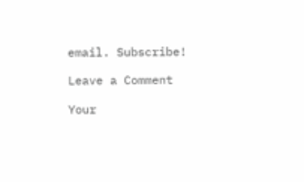email. Subscribe!

Leave a Comment

Your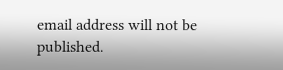email address will not be published.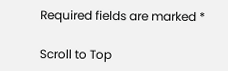Required fields are marked *

Scroll to Top